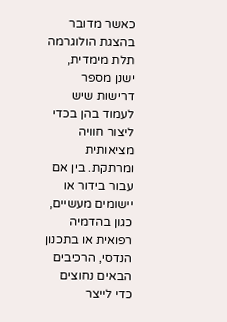כאשר מדובר בהצגת הולוגרמה תלת מימדית, ישנן מספר דרישות שיש לעמוד בהן בכדי ליצור חוויה מציאותית ומרתקת. בין אם עבור בידור או יישומים מעשיים, כגון בהדמיה רפואית או בתכנון הנדסי, הרכיבים הבאים נחוצים כדי לייצר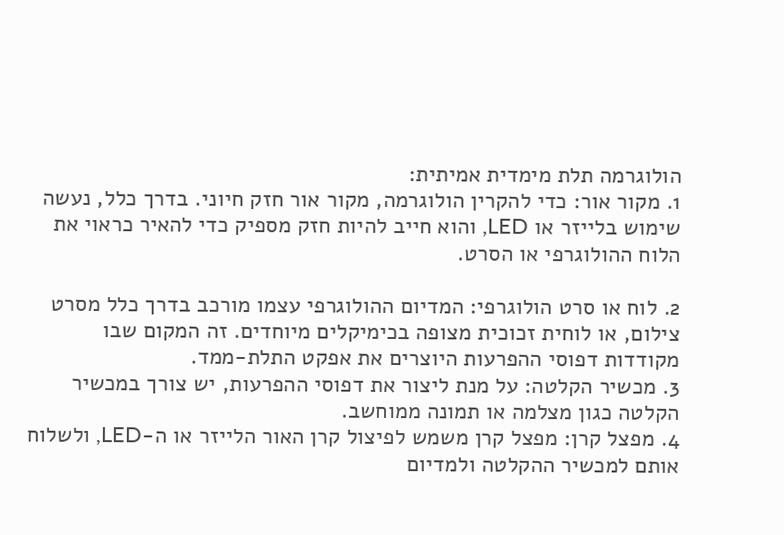הולוגרמה תלת מימדית אמיתית:
1. מקור אור: כדי להקרין הולוגרמה, מקור אור חזק חיוני. בדרך כלל, נעשה שימוש בלייזר או LED, והוא חייב להיות חזק מספיק כדי להאיר כראוי את הלוח ההולוגרפי או הסרט.

2. לוח או סרט הולוגרפי: המדיום ההולוגרפי עצמו מורכב בדרך כלל מסרט צילום, או לוחית זכוכית מצופה בכימיקלים מיוחדים. זה המקום שבו מקודדות דפוסי ההפרעות היוצרים את אפקט התלת-ממד.
3. מכשיר הקלטה: על מנת ליצור את דפוסי ההפרעות, יש צורך במכשיר הקלטה כגון מצלמה או תמונה ממוחשב.
4. מפצל קרן: מפצל קרן משמש לפיצול קרן האור הלייזר או ה-LED, ולשלוח אותם למכשיר ההקלטה ולמדיום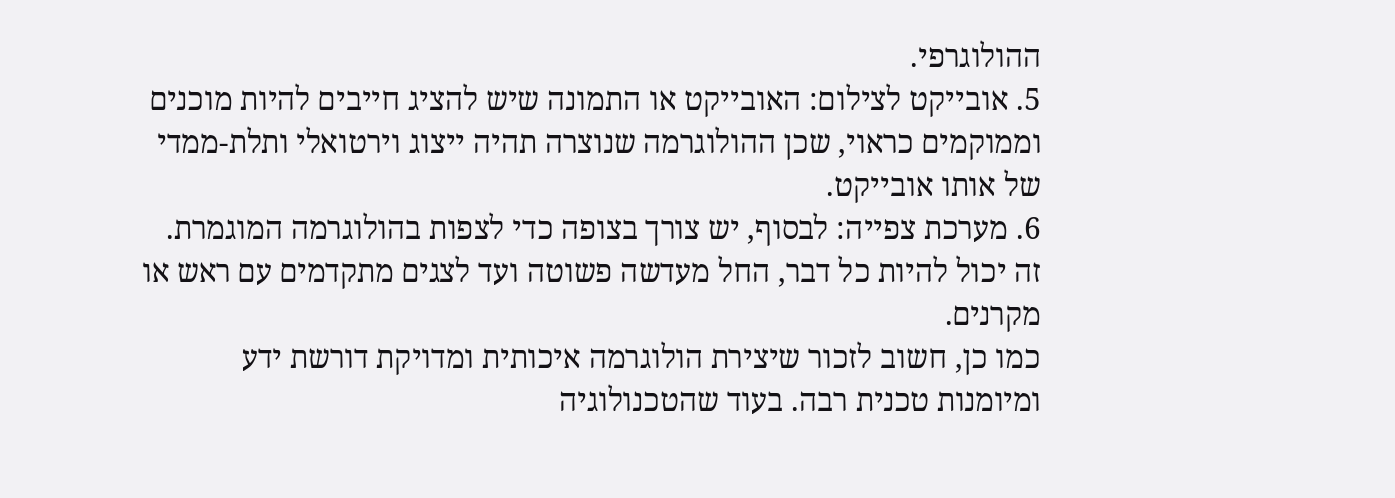ההולוגרפי.
5. אובייקט לצילום: האובייקט או התמונה שיש להציג חייבים להיות מוכנים וממוקמים כראוי, שכן ההולוגרמה שנוצרה תהיה ייצוג וירטואלי ותלת-ממדי של אותו אובייקט.
6. מערכת צפייה: לבסוף, יש צורך בצופה כדי לצפות בהולוגרמה המוגמרת. זה יכול להיות כל דבר, החל מעדשה פשוטה ועד לצגים מתקדמים עם ראש או מקרנים.
כמו כן, חשוב לזכור שיצירת הולוגרמה איכותית ומדויקת דורשת ידע ומיומנות טכנית רבה. בעוד שהטכנולוגיה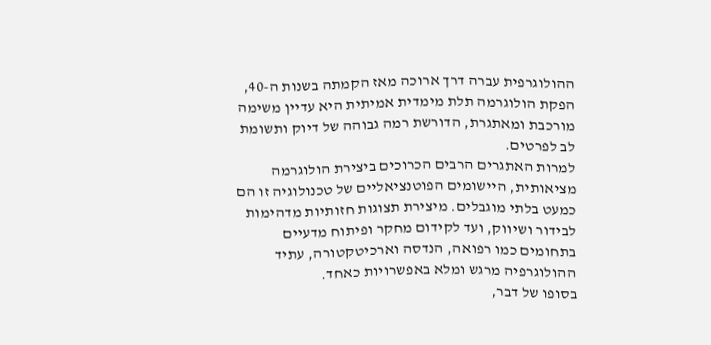ההולוגרפית עברה דרך ארוכה מאז הקמתה בשנות ה-40, הפקת הולוגרמה תלת מימדית אמיתית היא עדיין משימה מורכבת ומאתגרת, הדורשת רמה גבוהה של דיוק ותשומת לב לפרטים.
למרות האתגרים הרבים הכרוכים ביצירת הולוגרמה מציאותית, היישומים הפוטנציאליים של טכנולוגיה זו הם כמעט בלתי מוגבלים. מיצירת תצוגות חזותיות מדהימות לבידור ושיווק, ועד לקידום מחקר ופיתוח מדעיים בתחומים כמו רפואה, הנדסה וארכיטקטורה, עתיד ההולוגרפיה מרגש ומלא באפשרויות כאחד.
בסופו של דבר,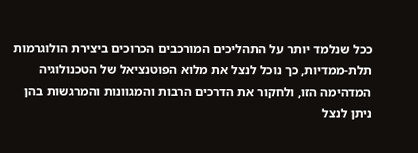ככל שנלמד יותר על התהליכים המורכבים הכרוכים ביצירת הולוגרמות תלת-ממדיות, כך נוכל לנצל את מלוא הפוטנציאל של הטכנולוגיה המדהימה הזו, ולחקור את הדרכים הרבות והמגוונות והמרגשות בהן ניתן לנצל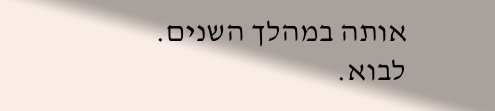אותה במהלך השנים. לבוא.